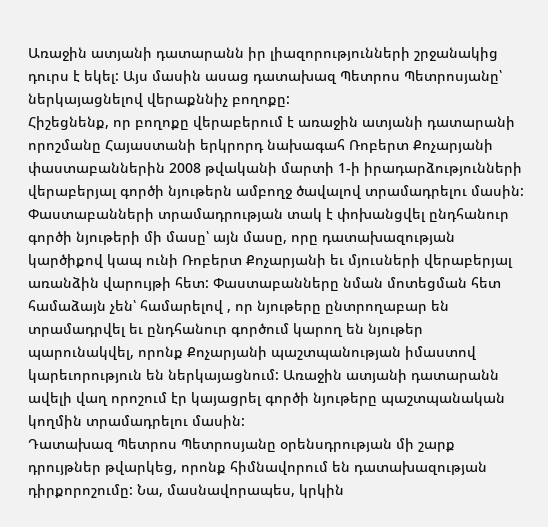Առաջին ատյանի դատարանն իր լիազորությունների շրջանակից դուրս է եկել: Այս մասին ասաց դատախազ Պետրոս Պետրոսյանը՝ ներկայացնելով վերաքննիչ բողոքը:
Հիշեցնենք, որ բողոքը վերաբերում է առաջին ատյանի դատարանի որոշմանը Հայաստանի երկրորդ նախագահ Ռոբերտ Քոչարյանի փաստաբաններին 2008 թվականի մարտի 1-ի իրադարձությունների վերաբերյալ գործի նյութերն ամբողջ ծավալով տրամադրելու մասին: Փաստաբանների տրամադրության տակ է փոխանցվել ընդհանուր գործի նյութերի մի մասը՝ այն մասը, որը դատախազության կարծիքով կապ ունի Ռոբերտ Քոչարյանի եւ մյուսների վերաբերյալ առանձին վարույթի հետ: Փաստաբանները նման մոտեցման հետ համաձայն չեն՝ համարելով , որ նյութերը ընտրողաբար են տրամադրվել եւ ընդհանուր գործում կարող են նյութեր պարունակվել, որոնք Քոչարյանի պաշտպանության իմաստով կարեւորություն են ներկայացնում: Առաջին ատյանի դատարանն ավելի վաղ որոշում էր կայացրել գործի նյութերը պաշտպանական կողմին տրամադրելու մասին:
Դատախազ Պետրոս Պետրոսյանը օրենսդրության մի շարք դրույթներ թվարկեց, որոնք հիմնավորում են դատախազության դիրքորոշումը: Նա, մասնավորապես, կրկին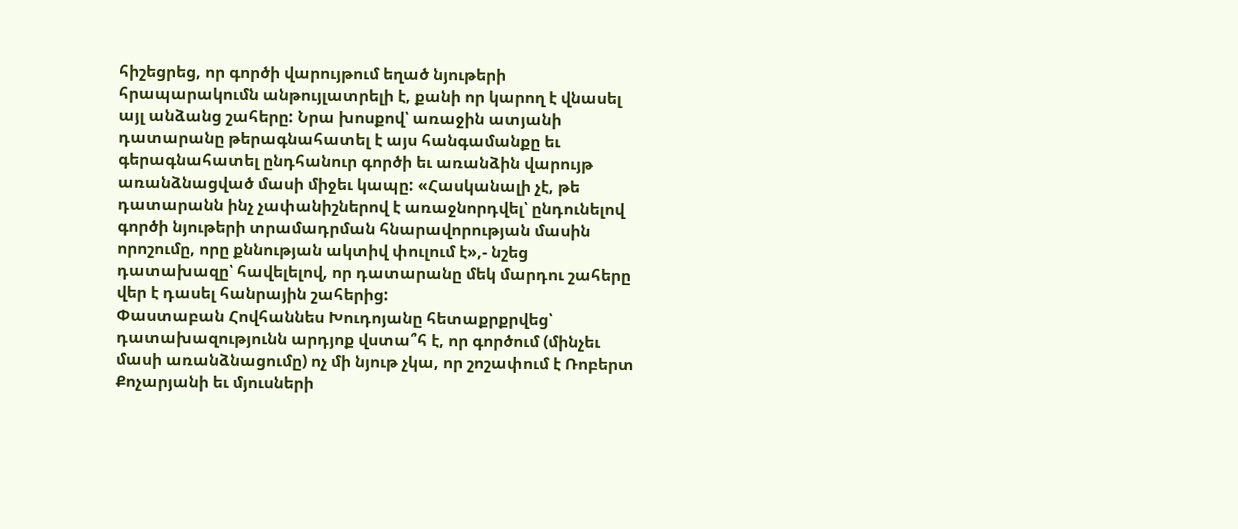հիշեցրեց, որ գործի վարույթում եղած նյութերի հրապարակումն անթույլատրելի է, քանի որ կարող է վնասել այլ անձանց շահերը: Նրա խոսքով՝ առաջին ատյանի դատարանը թերագնահատել է այս հանգամանքը եւ գերագնահատել ընդհանուր գործի եւ առանձին վարույթ առանձնացված մասի միջեւ կապը: «Հասկանալի չէ, թե դատարանն ինչ չափանիշներով է առաջնորդվել՝ ընդունելով գործի նյութերի տրամադրման հնարավորության մասին որոշումը, որը քննության ակտիվ փուլում է»,- նշեց դատախազը՝ հավելելով, որ դատարանը մեկ մարդու շահերը վեր է դասել հանրային շահերից:
Փաստաբան Հովհաննես Խուդոյանը հետաքրքրվեց՝ դատախազությունն արդյոք վստա՞հ է, որ գործում (մինչեւ մասի առանձնացումը) ոչ մի նյութ չկա, որ շոշափում է Ռոբերտ Քոչարյանի եւ մյուսների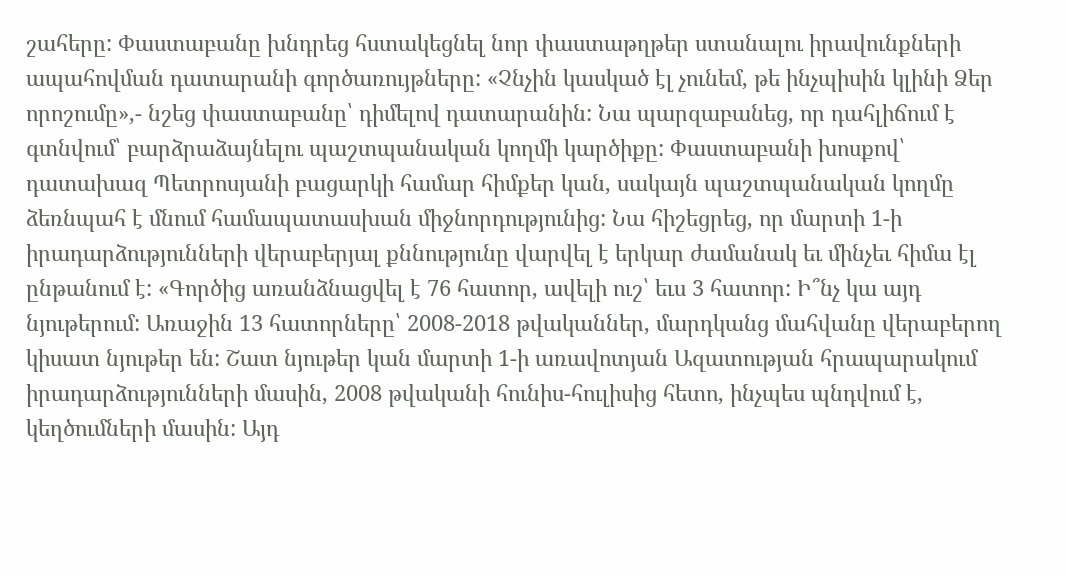շահերը: Փաստաբանը խնդրեց հստակեցնել նոր փաստաթղթեր ստանալու իրավունքների ապահովման դատարանի գործառույթները: «Չնչին կասկած էլ չունեմ, թե ինչպիսին կլինի Ձեր որոշումը»,- նշեց փաստաբանը՝ դիմելով դատարանին: Նա պարզաբանեց, որ դահլիճում է գտնվում՝ բարձրաձայնելու պաշտպանական կողմի կարծիքը: Փաստաբանի խոսքով՝ դատախազ Պետրոսյանի բացարկի համար հիմքեր կան, սակայն պաշտպանական կողմը ձեռնպահ է մնում համապատասխան միջնորդությունից: Նա հիշեցրեց, որ մարտի 1-ի իրադարձությունների վերաբերյալ քննությունը վարվել է երկար ժամանակ եւ մինչեւ հիմա էլ ընթանում է: «Գործից առանձնացվել է 76 հատոր, ավելի ուշ՝ եւս 3 հատոր: Ի՞նչ կա այդ նյութերում: Առաջին 13 հատորները՝ 2008-2018 թվականներ, մարդկանց մահվանը վերաբերող կիսատ նյութեր են: Շատ նյութեր կան մարտի 1-ի առավոտյան Ազատության հրապարակում իրադարձությունների մասին, 2008 թվականի հունիս-հուլիսից հետո, ինչպես պնդվում է, կեղծումների մասին: Այդ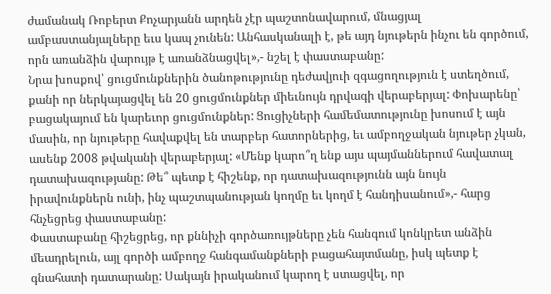ժամանակ Ռոբերտ Քոչարյանն արդեն չէր պաշտոնավարում, մնացյալ ամբաստանյալները եւս կապ չունեն: Անհասկանալի է, թե այդ նյութերն ինչու են գործում, որն առանձին վարույթ է առանձնացվել»,- նշել է փաստաբանը:
Նրա խոսքով՝ ցուցմունքներին ծանոթությունը դեժավյուի զգացողություն է ստեղծում, քանի որ ներկայացվել են 20 ցուցմունքներ միեւնույն դրվագի վերաբերյալ: Փոխարենը՝ բացակայում են կարեւոր ցուցմունքներ: Ցուցիչների համեմատությունը խոսում է այն մասին, որ նյութերը հավաքվել են տարբեր հատորներից, եւ ամբողջական նյութեր չկան, ասենք 2008 թվականի վերաբերյալ: «Մենք կարո՞ղ ենք այս պայմաններում հավատալ դատախազությանը: Թե՞ պետք է հիշենք, որ դատախազությունն այն նույն իրավունքներն ունի, ինչ պաշտպանության կողմը եւ կողմ է հանդիսանում»,- հարց հնչեցրեց փաստաբանը:
Փաստաբանը հիշեցրեց, որ քննիչի գործառույթները չեն հանգում կոնկրետ անձին մեադրելուն, այլ գործի ամբողջ հանգամանքների բացահայտմանը, իսկ պետք է գնահատի դատարանը: Սակայն իրականում կարող է ստացվել, որ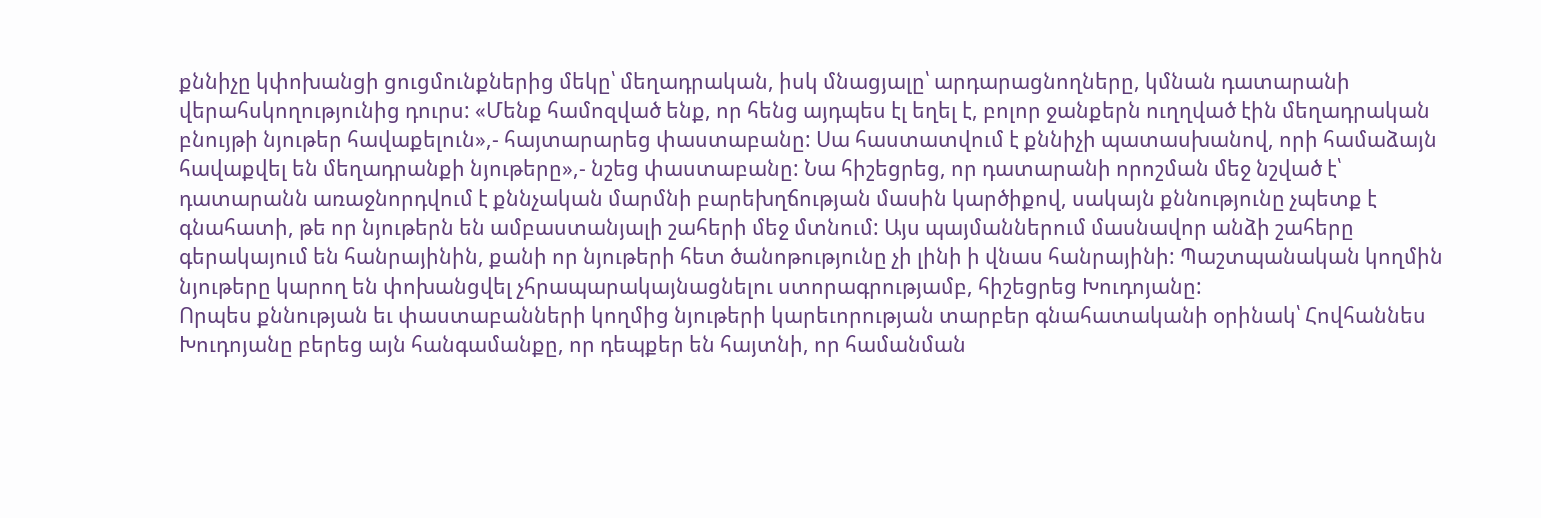քննիչը կփոխանցի ցուցմունքներից մեկը՝ մեղադրական, իսկ մնացյալը՝ արդարացնողները, կմնան դատարանի վերահսկողությունից դուրս: «Մենք համոզված ենք, որ հենց այդպես էլ եղել է, բոլոր ջանքերն ուղղված էին մեղադրական բնույթի նյութեր հավաքելուն»,- հայտարարեց փաստաբանը: Սա հաստատվում է քննիչի պատասխանով, որի համաձայն հավաքվել են մեղադրանքի նյութերը»,- նշեց փաստաբանը: Նա հիշեցրեց, որ դատարանի որոշման մեջ նշված է՝ դատարանն առաջնորդվում է քննչական մարմնի բարեխղճության մասին կարծիքով, սակայն քննությունը չպետք է գնահատի, թե որ նյութերն են ամբաստանյալի շահերի մեջ մտնում: Այս պայմաններում մասնավոր անձի շահերը գերակայում են հանրայինին, քանի որ նյութերի հետ ծանոթությունը չի լինի ի վնաս հանրայինի: Պաշտպանական կողմին նյութերը կարող են փոխանցվել չհրապարակայնացնելու ստորագրությամբ, հիշեցրեց Խուդոյանը:
Որպես քննության եւ փաստաբանների կողմից նյութերի կարեւորության տարբեր գնահատականի օրինակ՝ Հովհաննես Խուդոյանը բերեց այն հանգամանքը, որ դեպքեր են հայտնի, որ համանման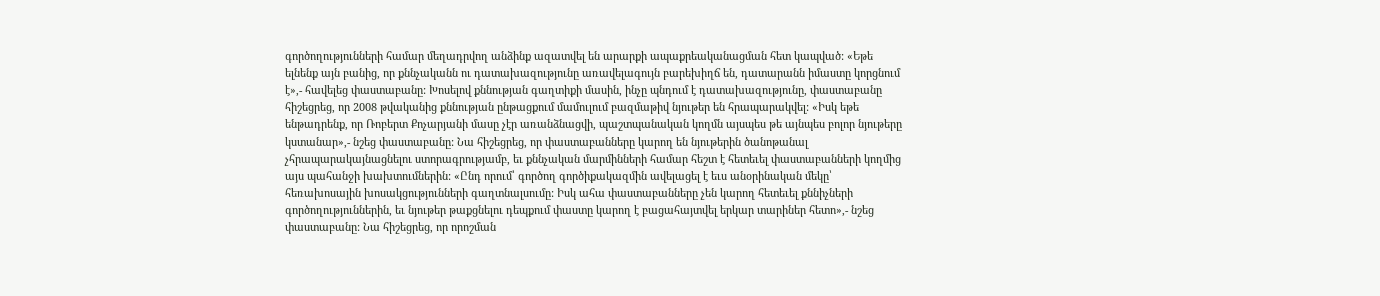գործողությունների համար մեղադրվող անձինք ազատվել են արարքի ապաքրեականացման հետ կապված: «Եթե ելնենք այն բանից, որ քննչականն ու դատախազությունը առավելագույն բարեխիղճ են, դատարանն իմաստը կորցնում է»,- հավելեց փաստաբանը: Խոսելով քննության գաղտիքի մասին, ինչը պնդում է դատախազությունը, փաստաբանը հիշեցրեց, որ 2008 թվականից քննության ընթացքում մամուլում բազմաթիվ նյութեր են հրապարակվել: «Իսկ եթե ենթադրենք, որ Ռոբերտ Քոչարյանի մասը չէր առանձնացվի, պաշտպանական կողմն այսպես թե այնպես բոլոր նյութերը կստանար»,- նշեց փաստաբանը: Նա հիշեցրեց, որ փաստաբանները կարող են նյութերին ծանոթանալ չհրապարակայնացնելու ստորագրությամբ, եւ քննչական մարմինների համար հեշտ է հետեւել փաստաբանների կողմից այս պահանջի խախտումներին: «Ընդ որում՝ գործող գործիքակազմին ավելացել է եւս անօրինական մեկը՝ հեռախոսային խոսակցությունների գաղտնալսումը: Իսկ ահա փաստաբանները չեն կարող հետեւել քննիչների գործողություններին, եւ նյութեր թաքցնելու դեպքում փաստը կարող է բացահայտվել երկար տարիներ հետո»,- նշեց փաստաբանը: Նա հիշեցրեց, որ որոշման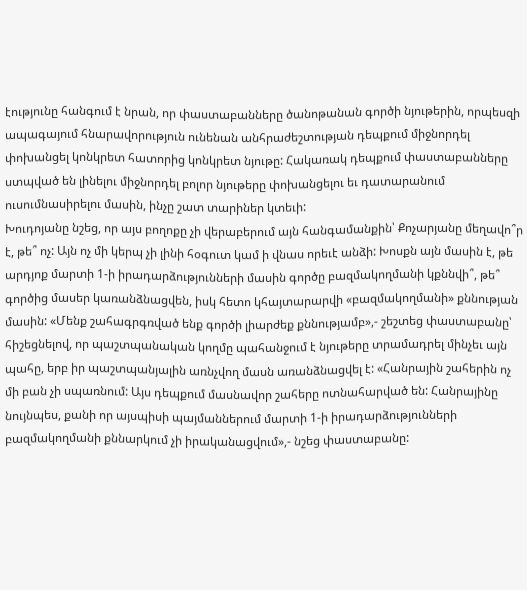էությունը հանգում է նրան, որ փաստաբանները ծանոթանան գործի նյութերին, որպեսզի ապագայում հնարավորություն ունենան անհրաժեշտության դեպքում միջնորդել փոխանցել կոնկրետ հատորից կոնկրետ նյութը: Հակառակ դեպքում փաստաբանները ստպված են լինելու միջնորդել բոլոր նյութերը փոխանցելու եւ դատարանում ուսումնասիրելու մասին, ինչը շատ տարիներ կտեւի:
Խուդոյանը նշեց, որ այս բողոքը չի վերաբերում այն հանգամանքին՝ Քոչարյանը մեղավո՞ր է, թե՞ ոչ: Այն ոչ մի կերպ չի լինի հօգուտ կամ ի վնաս որեւէ անձի: Խոսքն այն մասին է, թե արդյոք մարտի 1-ի իրադարձությունների մասին գործը բազմակողմանի կքննվի՞, թե՞ գործից մասեր կառանձնացվեն, իսկ հետո կհայտարարվի «բազմակողմանի» քննության մասին: «Մենք շահագրգռված ենք գործի լիարժեք քննությամբ»,- շեշտեց փաստաբանը՝ հիշեցնելով, որ պաշտպանական կողմը պահանջում է նյութերը տրամադրել մինչեւ այն պահը, երբ իր պաշտպանյալին առնչվող մասն առանձնացվել է: «Հանրային շահերին ոչ մի բան չի սպառնում: Այս դեպքում մասնավոր շահերը ոտնահարված են: Հանրայինը նույնպես, քանի որ այսպիսի պայմաններում մարտի 1-ի իրադարձությունների բազմակողմանի քննարկում չի իրականացվում»,- նշեց փաստաբանը: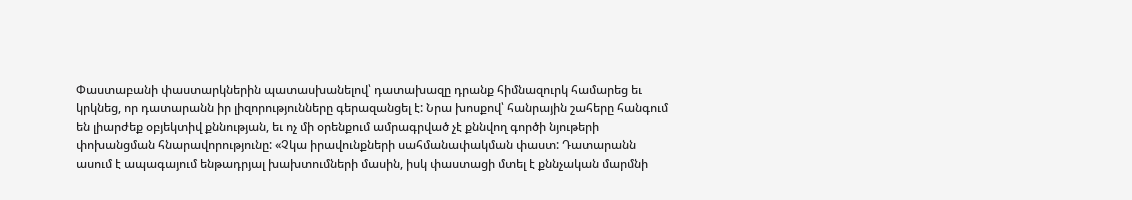Փաստաբանի փաստարկներին պատասխանելով՝ դատախազը դրանք հիմնազուրկ համարեց եւ կրկնեց, որ դատարանն իր լիզորությունները գերազանցել է: Նրա խոսքով՝ հանրային շահերը հանգում են լիարժեք օբյեկտիվ քննության, եւ ոչ մի օրենքում ամրագրված չէ քննվող գործի նյութերի փոխանցման հնարավորությունը: «Չկա իրավունքների սահմանափակման փաստ: Դատարանն ասում է ապագայում ենթադրյալ խախտումների մասին, իսկ փաստացի մտել է քննչական մարմնի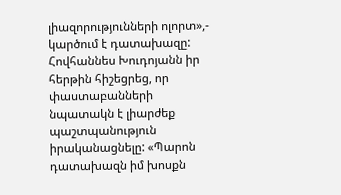լիազորությունների ոլորտ»,- կարծում է դատախազը:
Հովհաննես Խուդոյանն իր հերթին հիշեցրեց, որ փաստաբանների նպատակն է լիարժեք պաշտպանություն իրականացնելը: «Պարոն դատախազն իմ խոսքն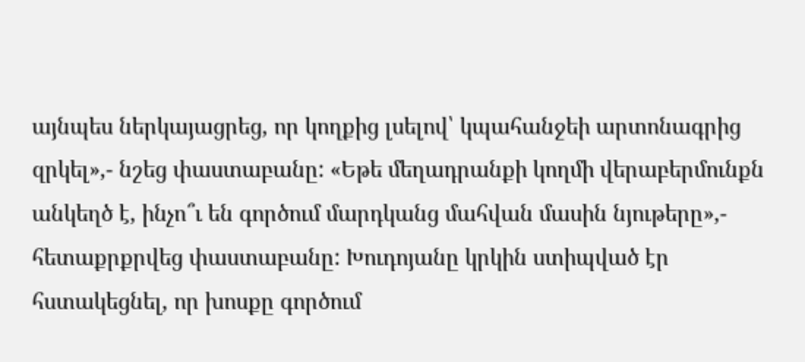այնպես ներկայացրեց, որ կողքից լսելով՝ կպահանջեի արտոնագրից զրկել»,- նշեց փաստաբանը: «Եթե մեղադրանքի կողմի վերաբերմունքն անկեղծ է, ինչո՞ւ են գործում մարդկանց մահվան մասին նյութերը»,- հետաքրքրվեց փաստաբանը: Խուդոյանը կրկին ստիպված էր հստակեցնել, որ խոսքը գործում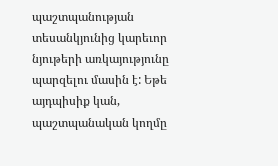պաշտպանության տեսանկյունից կարեւոր նյութերի առկայությունը պարզելու մասին է: Եթե այդպիսիք կան, պաշտպանական կողմը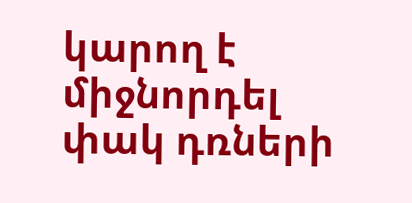կարող է միջնորդել փակ դռների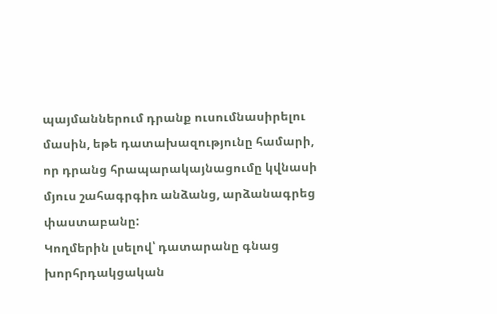պայմաններում դրանք ուսումնասիրելու մասին, եթե դատախազությունը համարի, որ դրանց հրապարակայնացումը կվնասի մյուս շահագրգիռ անձանց, արձանագրեց փաստաբանը:
Կողմերին լսելով՝ դատարանը գնաց խորհրդակցական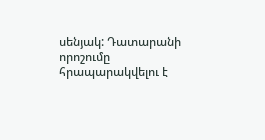սենյակ: Դատարանի որոշումը հրապարակվելու է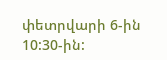փետրվարի 6-ին 10:30-ին: